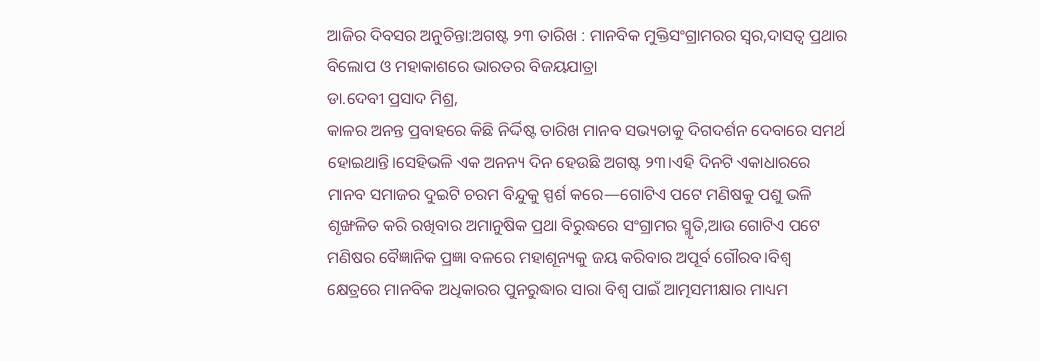ଆଜିର ଦିବସର ଅନୁଚିନ୍ତା:ଅଗଷ୍ଟ ୨୩ ତାରିଖ : ମାନବିକ ମୁକ୍ତିସଂଗ୍ରାମରର ସ୍ୱର,ଦାସତ୍ୱ ପ୍ରଥାର ବିଲୋପ ଓ ମହାକାଶରେ ଭାରତର ବିଜୟଯାତ୍ରା
ଡା.ଦେବୀ ପ୍ରସାଦ ମିଶ୍ର,
କାଳର ଅନନ୍ତ ପ୍ରବାହରେ କିଛି ନିର୍ଦ୍ଦିଷ୍ଟ ତାରିଖ ମାନବ ସଭ୍ୟତାକୁ ଦିଗଦର୍ଶନ ଦେବାରେ ସମର୍ଥ ହୋଇଥାନ୍ତି।ସେହିଭଳି ଏକ ଅନନ୍ୟ ଦିନ ହେଉଛି ଅଗଷ୍ଟ ୨୩।ଏହି ଦିନଟି ଏକାଧାରରେ ମାନବ ସମାଜର ଦୁଇଟି ଚରମ ବିନ୍ଦୁକୁ ସ୍ପର୍ଶ କରେ—ଗୋଟିଏ ପଟେ ମଣିଷକୁ ପଶୁ ଭଳି ଶୃଙ୍ଖଳିତ କରି ରଖିବାର ଅମାନୁଷିକ ପ୍ରଥା ବିରୁଦ୍ଧରେ ସଂଗ୍ରାମର ସ୍ମୃତି,ଆଉ ଗୋଟିଏ ପଟେ ମଣିଷର ବୈଜ୍ଞାନିକ ପ୍ରଜ୍ଞା ବଳରେ ମହାଶୂନ୍ୟକୁ ଜୟ କରିବାର ଅପୂର୍ବ ଗୌରବ।ବିଶ୍ୱ କ୍ଷେତ୍ରରେ ମାନବିକ ଅଧିକାରର ପୁନରୁଦ୍ଧାର ସାରା ବିଶ୍ୱ ପାଇଁ ଆତ୍ମସମୀକ୍ଷାର ମାଧ୍ୟମ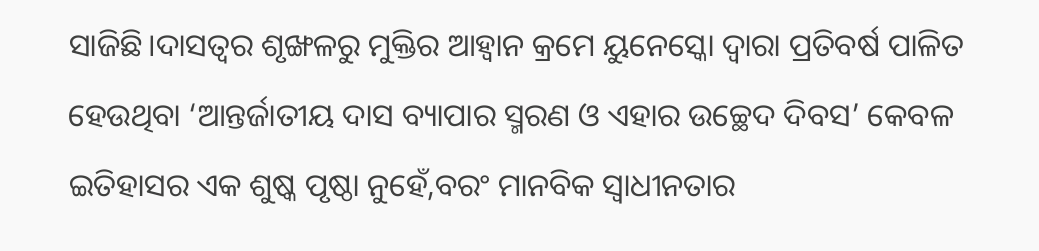ସାଜିଛି।ଦାସତ୍ୱର ଶୃଙ୍ଖଳରୁ ମୁକ୍ତିର ଆହ୍ୱାନ କ୍ରମେ ୟୁନେସ୍କୋ ଦ୍ୱାରା ପ୍ରତିବର୍ଷ ପାଳିତ ହେଉଥିବା ‘ଆନ୍ତର୍ଜାତୀୟ ଦାସ ବ୍ୟାପାର ସ୍ମରଣ ଓ ଏହାର ଉଚ୍ଛେଦ ଦିବସ’ କେବଳ ଇତିହାସର ଏକ ଶୁଷ୍କ ପୃଷ୍ଠା ନୁହେଁ,ବରଂ ମାନବିକ ସ୍ୱାଧୀନତାର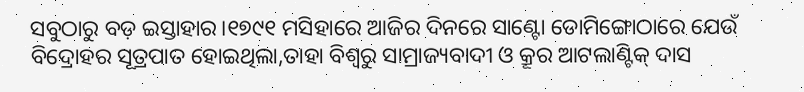ସବୁଠାରୁ ବଡ଼ ଇସ୍ତାହାର।୧୭୯୧ ମସିହାରେ ଆଜିର ଦିନରେ ସାଣ୍ଟୋ ଡୋମିଙ୍ଗୋଠାରେ ଯେଉଁ ବିଦ୍ରୋହର ସୂତ୍ରପାତ ହୋଇଥିଲା,ତାହା ବିଶ୍ୱରୁ ସାମ୍ରାଜ୍ୟବାଦୀ ଓ କ୍ରୂର ଆଟଲାଣ୍ଟିକ୍ ଦାସ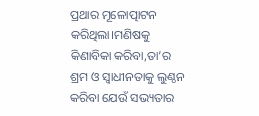ପ୍ରଥାର ମୂଳୋତ୍ପାଟନ କରିଥିଲା।ମଣିଷକୁ କିଣାବିକା କରିବା,ତା’ର ଶ୍ରମ ଓ ସ୍ୱାଧୀନତାକୁ ଲୁଣ୍ଠନ କରିବା ଯେଉଁ ସଭ୍ୟତାର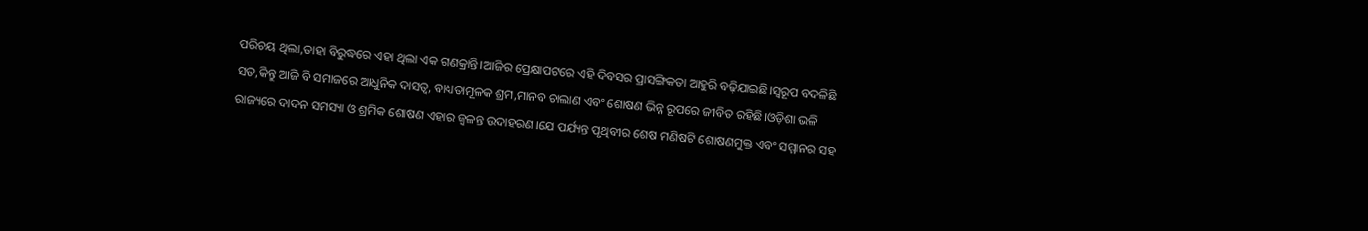ପରିଚୟ ଥିଲା,ତାହା ବିରୁଦ୍ଧରେ ଏହା ଥିଲା ଏକ ଗଣକ୍ରାନ୍ତି।ଆଜିର ପ୍ରେକ୍ଷାପଟରେ ଏହି ଦିବସର ପ୍ରାସଙ୍ଗିକତା ଆହୁରି ବଢ଼ିଯାଇଛି।ସ୍ୱରୂପ ବଦଳିଛି ସତ,କିନ୍ତୁ ଆଜି ବି ସମାଜରେ ଆଧୁନିକ ଦାସତ୍ୱ, ବାଧ୍ୟତାମୂଳକ ଶ୍ରମ,ମାନବ ଚାଲାଣ ଏବଂ ଶୋଷଣ ଭିନ୍ନ ରୂପରେ ଜୀବିତ ରହିଛି।ଓଡ଼ିଶା ଭଳି ରାଜ୍ୟରେ ଦାଦନ ସମସ୍ୟା ଓ ଶ୍ରମିକ ଶୋଷଣ ଏହାର ଜ୍ୱଳନ୍ତ ଉଦାହରଣ।ଯେ ପର୍ଯ୍ୟନ୍ତ ପୃଥିବୀର ଶେଷ ମଣିଷଟି ଶୋଷଣମୁକ୍ତ ଏବଂ ସମ୍ମାନର ସହ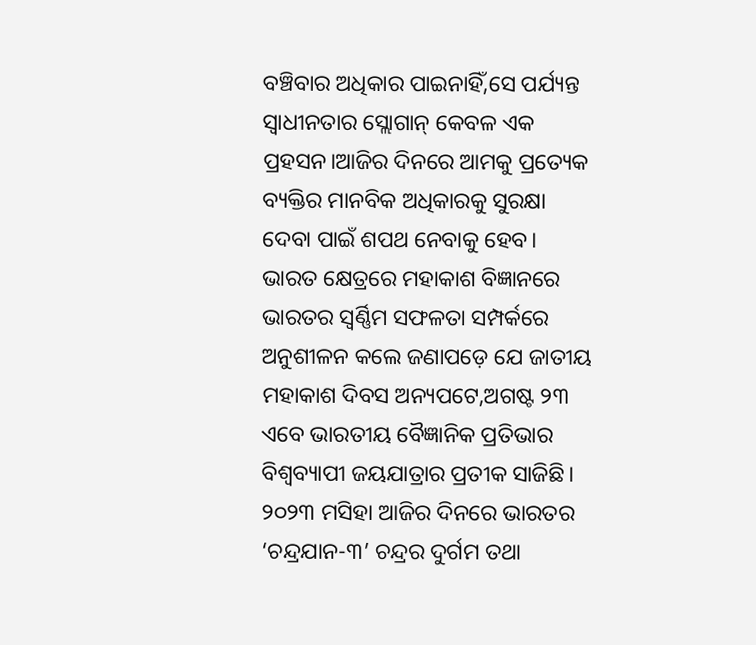ବଞ୍ଚିବାର ଅଧିକାର ପାଇନାହିଁ,ସେ ପର୍ଯ୍ୟନ୍ତ ସ୍ୱାଧୀନତାର ସ୍ଲୋଗାନ୍ କେବଳ ଏକ ପ୍ରହସନ।ଆଜିର ଦିନରେ ଆମକୁ ପ୍ରତ୍ୟେକ ବ୍ୟକ୍ତିର ମାନବିକ ଅଧିକାରକୁ ସୁରକ୍ଷା ଦେବା ପାଇଁ ଶପଥ ନେବାକୁ ହେବ।
ଭାରତ କ୍ଷେତ୍ରରେ ମହାକାଶ ବିଜ୍ଞାନରେ ଭାରତର ସ୍ୱର୍ଣ୍ଣିମ ସଫଳତା ସମ୍ପର୍କରେ ଅନୁଶୀଳନ କଲେ ଜଣାପଡ଼େ ଯେ ଜାତୀୟ ମହାକାଶ ଦିବସ ଅନ୍ୟପଟେ,ଅଗଷ୍ଟ ୨୩ ଏବେ ଭାରତୀୟ ବୈଜ୍ଞାନିକ ପ୍ରତିଭାର ବିଶ୍ଵବ୍ୟାପୀ ଜୟଯାତ୍ରାର ପ୍ରତୀକ ସାଜିଛି। ୨୦୨୩ ମସିହା ଆଜିର ଦିନରେ ଭାରତର ‘ଚନ୍ଦ୍ରଯାନ-୩’ ଚନ୍ଦ୍ରର ଦୁର୍ଗମ ତଥା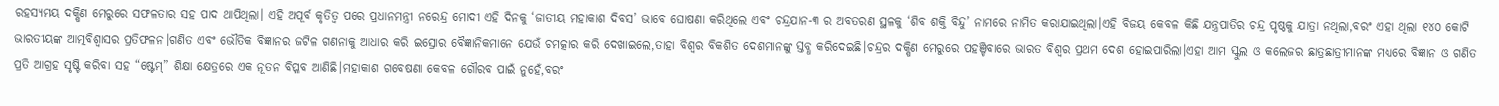ରହସ୍ୟମୟ ଦକ୍ଷିଣ ମେରୁରେ ସଫଳତାର ସହ ପାଦ ଥାପିଥିଲା। ଏହି ଅପୂର୍ବ କୃତିତ୍ୱ ପରେ ପ୍ରଧାନମନ୍ତ୍ରୀ ନରେନ୍ଦ୍ର ମୋଦୀ ଏହି ଦିନକୁ ‘ଜାତୀୟ ମହାକାଶ ଦିବସ’ ଭାବେ ଘୋଷଣା କରିଥିଲେ ଏବଂ ଚନ୍ଦ୍ରଯାନ-୩ ର ଅବତରଣ ସ୍ଥଳକୁ ‘ଶିବ ଶକ୍ତି ବିନ୍ଦୁ’ ନାମରେ ନାମିତ କରାଯାଇଥିଲା।ଏହି ବିଜୟ କେବଳ କିଛି ଯନ୍ତ୍ରପାତିର ଚନ୍ଦ୍ର ପୃଷ୍ଠକୁ ଯାତ୍ରା ନଥିଲା,ବରଂ ଏହା ଥିଲା ୧୪୦ କୋଟି ଭାରତୀୟଙ୍କ ଆତ୍ମବିଶ୍ୱାସର ପ୍ରତିଫଳନ।ଗଣିତ ଏବଂ ଭୌତିକ ବିଜ୍ଞାନର ଜଟିଳ ଗଣନାକୁ ଆଧାର କରି ଇସ୍ରୋର ବୈଜ୍ଞାନିକମାନେ ଯେଉଁ ଚମତ୍କାର କରି ଦେଖାଇଲେ,ତାହା ବିଶ୍ୱର ବିକଶିତ ଦେଶମାନଙ୍କୁ ସ୍ତବ୍ଧ କରିଦେଇଛି।ଚନ୍ଦ୍ରର ଦକ୍ଷିଣ ମେରୁରେ ପହଞ୍ଚିବାରେ ଭାରତ ବିଶ୍ୱର ପ୍ରଥମ ଦେଶ ହୋଇପାରିଲା।ଏହା ଆମ ସ୍କୁଲ ଓ କଲେଜର ଛାତ୍ରଛାତ୍ରୀମାନଙ୍କ ମଧ୍ୟରେ ବିଜ୍ଞାନ ଓ ଗଣିତ ପ୍ରତି ଆଗ୍ରହ ସୃଷ୍ଟି କରିବା ସହ “ଷ୍ଟେମ୍” ଶିକ୍ଷା କ୍ଷେତ୍ରରେ ଏକ ନୂତନ ବିପ୍ଳବ ଆଣିଛି।ମହାକାଶ ଗବେଷଣା କେବଳ ଗୌରବ ପାଇଁ ନୁହେଁ,ବରଂ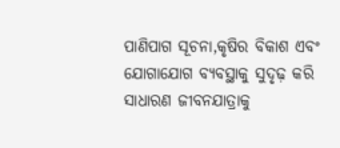ପାଣିପାଗ ସୂଚନା,କୃଷିର ବିକାଶ ଏବଂ ଯୋଗାଯୋଗ ବ୍ୟବସ୍ଥାକୁ ସୁଦୃଢ଼ କରି ସାଧାରଣ ଜୀବନଯାତ୍ରାକୁ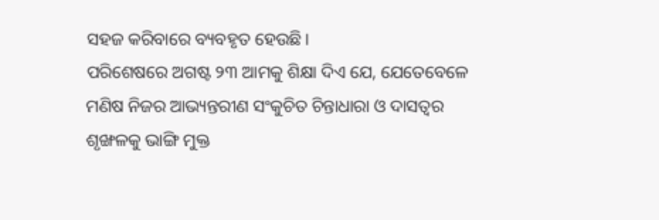ସହଜ କରିବାରେ ବ୍ୟବହୃତ ହେଉଛି।
ପରିଶେଷରେ ଅଗଷ୍ଟ ୨୩ ଆମକୁ ଶିକ୍ଷା ଦିଏ ଯେ, ଯେତେବେଳେ ମଣିଷ ନିଜର ଆଭ୍ୟନ୍ତରୀଣ ସଂକୁଚିତ ଚିନ୍ତାଧାରା ଓ ଦାସତ୍ୱର ଶୃଙ୍ଖଳକୁ ଭାଙ୍ଗି ମୁକ୍ତ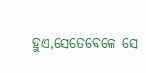ହୁଏ,ସେତେବେଳେ ସେ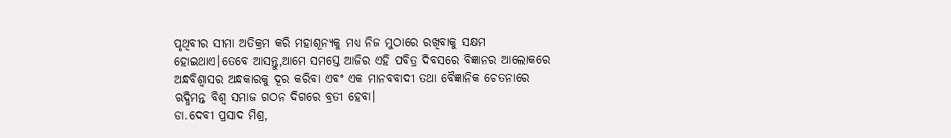ପୃଥିବୀର ସୀମା ଅତିକ୍ରମ କରି ମହାଶୂନ୍ୟକୁ ମଧ୍ୟ ନିଜ ମୁଠାରେ ରଖିବାକୁ ସକ୍ଷମ ହୋଇଥାଏ।ତେବେ ଆସନ୍ତୁ,ଆମେ ସମସ୍ତେ ଆଜିର ଏହି ପବିତ୍ର ଦିବସରେ ବିଜ୍ଞାନର ଆଲୋକରେ ଅନ୍ଧବିଶ୍ୱାସର ଅନ୍ଧକାରକୁ ଦୂର କରିବା ଏବଂ ଏକ ମାନବବାଦୀ ତଥା ବୈଜ୍ଞାନିକ ଚେତନାରେ ଋଦ୍ଧିମନ୍ତ ବିଶ୍ୱ ସମାଜ ଗଠନ ଦିଗରେ ବ୍ରତୀ ହେବା।
ଡା.ଦେବୀ ପ୍ରସାଦ ମିଶ୍ର,